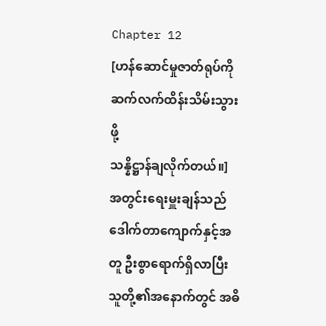Chapter 12
[ဟန်ဆောင်မှုဇာတ်ရုပ်ကို ဆက်လက်ထိန်းသိမ်းသွားဖို့
သန္နိဋ္ဌာန်ချလိုက်တယ်။]
အတွင်းရေးမှူးချန်သည် ဒေါက်တာကျောက်နှင့်အတူ ဦးစွာရောက်ရှိလာပြီး
သူတို့၏အနောက်တွင် အဓိ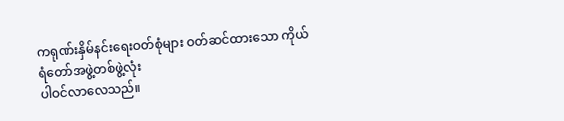ကရုဏ်းနှိမ်နင်းရေးဝတ်စုံများ ဝတ်ဆင်ထားသော ကိုယ်ရံတော်အဖွဲ့တစ်ဖွဲ့လုံး
ပါဝင်လာလေသည်။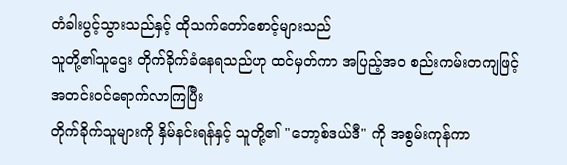တံခါးပွင့်သွားသည်နှင့် ထိုသက်တော်စောင့်များသည်
သူတို့၏သူဌေး တိုက်ခိုက်ခံနေရသည်ဟု ထင်မှတ်ကာ အပြည့်အဝ စည်းကမ်းတကျဖြင့် အတင်းဝင်ရောက်လာကြပြီး
တိုက်ခိုက်သူများကို နှိမ်နင်းရန်နှင့် သူတို့၏ "ဘော့စ်ဒယ်ဒီ" ကို အစွမ်းကုန်ကာ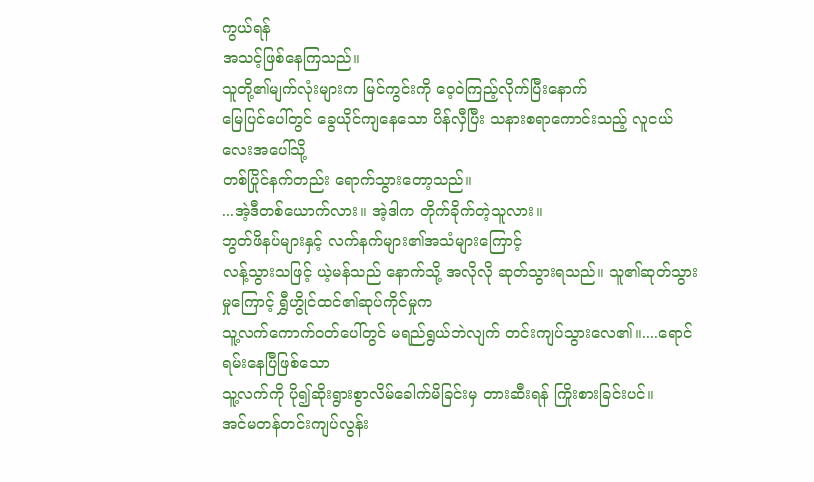ကွယ်ရန်
အသင့်ဖြစ်နေကြသည်။
သူတို့၏မျက်လုံးများက မြင်ကွင်းကို ဝေ့ဝဲကြည့်လိုက်ပြီးနောက်
မြေပြင်ပေါ်တွင် ခွေယိုင်ကျနေသော ပိန်လှီပြီး သနားစရာကောင်းသည့် လူငယ်လေးအပေါ်သို့
တစ်ပြိုင်နက်တည်း ရောက်သွားတော့သည်။
...အဲ့ဒီတစ်ယောက်လား။ အဲ့ဒါက တိုက်ခိုက်တဲ့သူလား။
ဘွတ်ဖိနပ်များနှင့် လက်နက်များ၏အသံများကြောင့်
လန့်သွားသဖြင့် ယဲ့မန်သည် နောက်သို့ အလိုလို ဆုတ်သွားရသည်။ သူ၏ဆုတ်သွားမှုကြောင့် ရွှီဟွိုင်ထင်၏ဆုပ်ကိုင်မှုက
သူ့လက်ကောက်ဝတ်ပေါ်တွင် မရည်ရွယ်ဘဲလျက် တင်းကျပ်သွားလေ၏။....ရောင်ရမ်းနေပြီဖြစ်သော
သူ့လက်ကို ပို၍ဆိုးရွားစွာလိမ်ခေါက်မိခြင်းမှ တားဆီးရန် ကြိုးစားခြင်းပင်။
အင်မတန်တင်းကျပ်လွန်း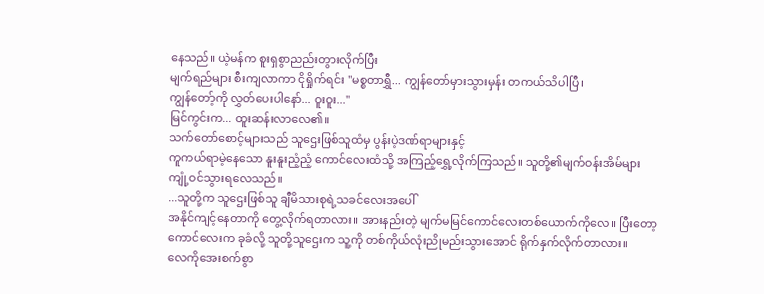နေသည်။ ယဲ့မန်က စူးရှစွာညည်းတွားလိုက်ပြီး
မျက်ရည်များ စီးကျလာကာ ငိုရှိုက်ရင်း "မစ္စတာရွှီ... ကျွန်တော်မှားသွားမှန်း တကယ်သိပါပြီ၊
ကျွန်တော့်ကို လွှတ်ပေးပါနော်... ဝူးဝူး..."
မြင်ကွင်းက... ထူးဆန်းလာလေ၏။
သက်တော်စောင့်များသည် သူဌေးဖြစ်သူထံမှ ပွန်းပဲ့ဒဏ်ရာများနှင့်
ကူကယ်ရာမဲ့နေသော နူးနူးညံ့ညံ့ ကောင်လေးထံသို့ အကြည့်ရွှေ့လိုက်ကြသည်။ သူတို့၏မျက်ဝန်းအိမ်များ
ကျုံ့ဝင်သွားရလေသည်။
...သူတို့က သူဌေးဖြစ်သူ ချီမိသားစုရဲ့သခင်လေးအပေါ်
အနိုင်ကျင့်နေတာကို တွေ့လိုက်ရတာလား။ အားနည်းတဲ့ မျက်မမြင်ကောင်လေးတစ်ယောက်ကိုလေ။ ပြီးတော့
ကောင်လေးက ခုခံလို့ သူတို့သူဌေးက သူ့ကို တစ်ကိုယ်လုံးညိုမည်းသွားအောင် ရိုက်နှက်လိုက်တာလား။
လေကိုအေးစက်စွာ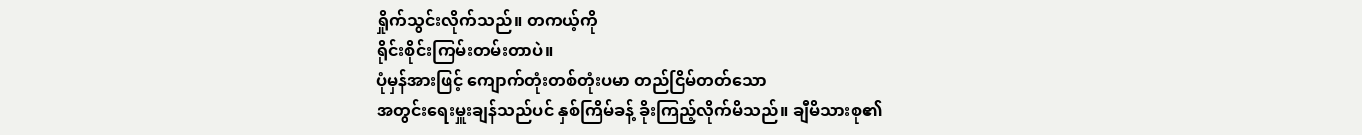ရှိုက်သွင်းလိုက်သည်။ တကယ့်ကို
ရိုင်းစိုင်းကြမ်းတမ်းတာပဲ။
ပုံမှန်အားဖြင့် ကျောက်တုံးတစ်တုံးပမာ တည်ငြိမ်တတ်သော
အတွင်းရေးမှူးချန်သည်ပင် နှစ်ကြိမ်ခန့် ခိုးကြည့်လိုက်မိသည်။ ချီမိသားစု၏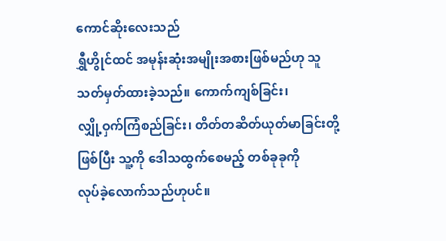ကောင်ဆိုးလေးသည်
ရွှီဟွိုင်ထင် အမုန်းဆုံးအမျိုးအစားဖြစ်မည်ဟု သူ သတ်မှတ်ထားခဲ့သည်။ ကောက်ကျစ်ခြင်း၊
လျှို့ဝှက်ကြံစည်ခြင်း၊ တိတ်တဆိတ်ယုတ်မာခြင်းတို့ဖြစ်ပြီး သူ့ကို ဒေါသထွက်စေမည့် တစ်ခုခုကို
လုပ်ခဲ့လောက်သည်ဟုပင်။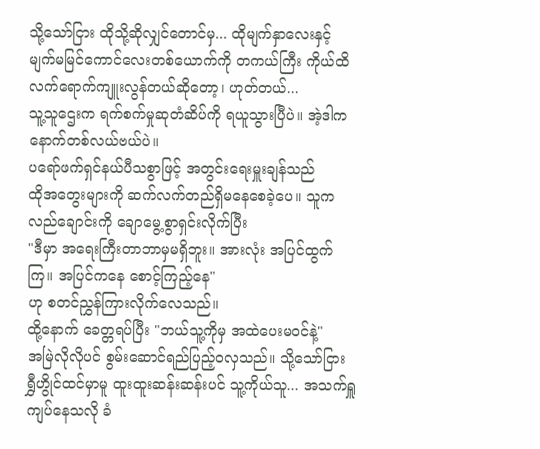သို့သော်ငြား ထိုသို့ဆိုလျှင်တောင်မှ... ထိုမျက်နှာလေးနှင့်
မျက်မမြင်ကောင်လေးတစ်ယောက်ကို တကယ်ကြီး ကိုယ်ထိလက်ရောက်ကျူးလွန်တယ်ဆိုတော့၊ ဟုတ်တယ်...
သူ့သူဌေးက ရက်စက်မှုဆုတံဆိပ်ကို ရယူသွားပြီပဲ။ အဲ့ဒါက နောက်တစ်လယ်ဗယ်ပဲ။
ပရော်ဖက်ရှင်နယ်ပီသစွာဖြင့် အတွင်းရေးမှူးချန်သည်
ထိုအတွေးများကို ဆက်လက်တည်ရှိမနေစေခဲ့ပေ။ သူက လည်ချောင်းကို ချောမွေ့စွာရှင်းလိုက်ပြီး
"ဒီမှာ အရေးကြီးတာဘာမှမရှိဘူး။ အားလုံး အပြင်ထွက်ကြ။ အပြင်ကနေ စောင့်ကြည့်နေ"
ဟု စတင်ညွှန်ကြားလိုက်လေသည်။
ထို့နောက် ခေတ္တရပ်ပြီး "ဘယ်သူ့ကိုမှ အထဲပေးမဝင်နဲ့"
အမြဲလိုလိုပင် စွမ်းဆောင်ရည်ပြည့်ဝလှသည်။ သို့သော်ငြား
ရွှီဟွိုင်ထင်မှာမူ ထူးထူးဆန်းဆန်းပင် သူ့ကိုယ်သူ... အသက်ရှူကျပ်နေသလို ခံ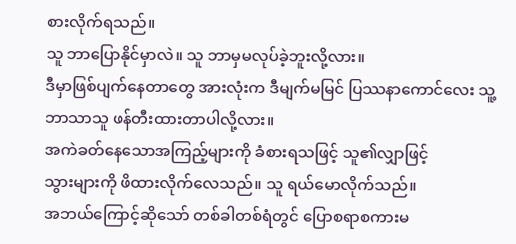စားလိုက်ရသည်။
သူ ဘာပြောနိုင်မှာလဲ။ သူ ဘာမှမလုပ်ခဲ့ဘူးလို့လား။
ဒီမှာဖြစ်ပျက်နေတာတွေ အားလုံးက ဒီမျက်မမြင် ပြဿနာကောင်လေး သူ့ဘာသာသူ ဖန်တီးထားတာပါလို့လား။
အကဲခတ်နေသောအကြည့်များကို ခံစားရသဖြင့် သူ၏လျှာဖြင့်
သွားများကို ဖိထားလိုက်လေသည်။ သူ ရယ်မောလိုက်သည်။
အဘယ်ကြောင့်ဆိုသော် တစ်ခါတစ်ရံတွင် ပြောစရာစကားမ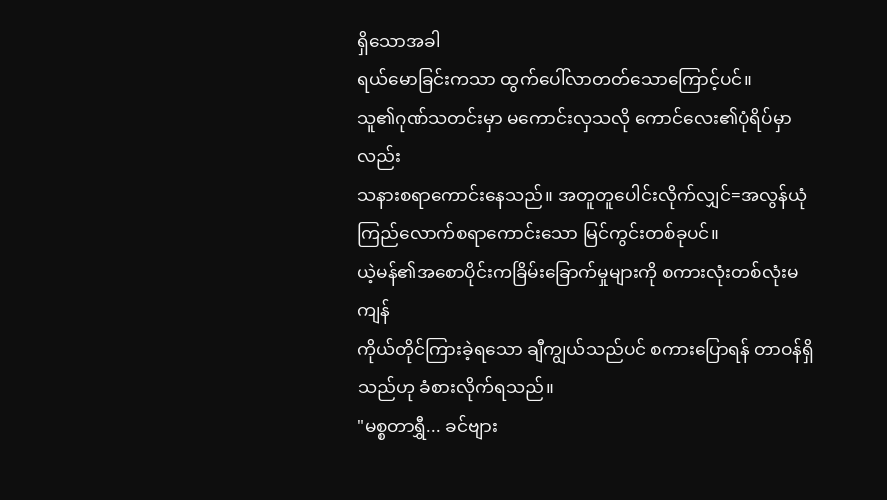ရှိသောအခါ
ရယ်မောခြင်းကသာ ထွက်ပေါ်လာတတ်သောကြောင့်ပင်။
သူ၏ဂုဏ်သတင်းမှာ မကောင်းလှသလို ကောင်လေး၏ပုံရိပ်မှာလည်း
သနားစရာကောင်းနေသည်။ အတူတူပေါင်းလိုက်လျှင်=အလွန်ယုံကြည်လောက်စရာကောင်းသော မြင်ကွင်းတစ်ခုပင်။
ယဲ့မန်၏အစောပိုင်းကခြိမ်းခြောက်မှုများကို စကားလုံးတစ်လုံးမကျန်
ကိုယ်တိုင်ကြားခဲ့ရသော ချီကျွယ်သည်ပင် စကားပြောရန် တာဝန်ရှိသည်ဟု ခံစားလိုက်ရသည်။
"မစ္စတာရွှီ... ခင်ဗျား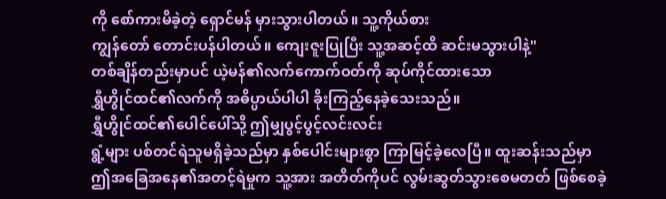ကို စော်ကားမိခဲ့တဲ့ ရှောင်မန် မှားသွားပါတယ်။ သူ့ကိုယ်စား
ကျွန်တော် တောင်းပန်ပါတယ်။ ကျေးဇူးပြုပြီး သူ့အဆင့်ထိ ဆင်းမသွားပါနဲ့"
တစ်ချိန်တည်းမှာပင် ယဲ့မန်၏လက်ကောက်ဝတ်ကို ဆုပ်ကိုင်ထားသော
ရွှီဟွိုင်ထင်၏လက်ကို အဓိပ္ပာယ်ပါပါ ခိုးကြည့်နေခဲ့သေးသည်။
ရွှီဟွိုင်ထင်၏ပေါင်ပေါ်သို့ ဤမျှပွင့်ပွင့်လင်းလင်း
ရွံ့များ ပစ်တင်ရဲသူမရှိခဲ့သည်မှာ နှစ်ပေါင်းများစွာ ကြာမြင့်ခဲ့လေပြီ။ ထူးဆန်းသည်မှာ
ဤအခြေအနေ၏အတင့်ရဲမှုက သူ့အား အတိတ်ကိုပင် လွမ်းဆွတ်သွားစေမတတ် ဖြစ်စေခဲ့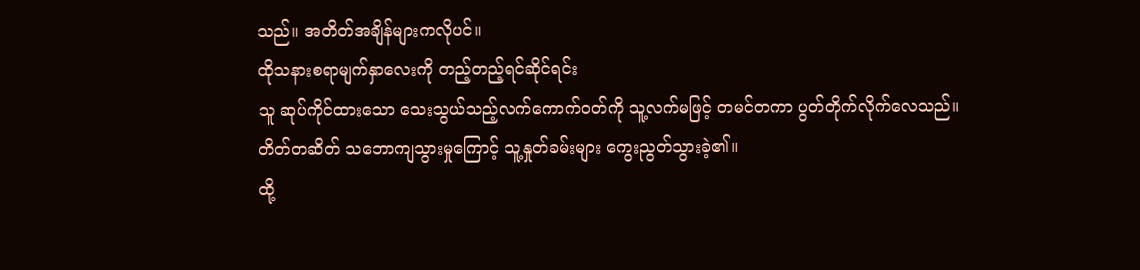သည်။ အတိတ်အချိန်များကလိုပင်။
ထိုသနားစရာမျက်နှာလေးကို တည့်တည့်ရင်ဆိုင်ရင်း
သူ ဆုပ်ကိုင်ထားသော သေးသွယ်သည့်လက်ကောက်ဝတ်ကို သူ့လက်မဖြင့် တမင်တကာ ပွတ်တိုက်လိုက်လေသည်။
တိတ်တဆိတ် သဘောကျသွားမှုကြောင့် သူ့နှုတ်ခမ်းများ ကွေးညွတ်သွားခဲ့၏။
ထို့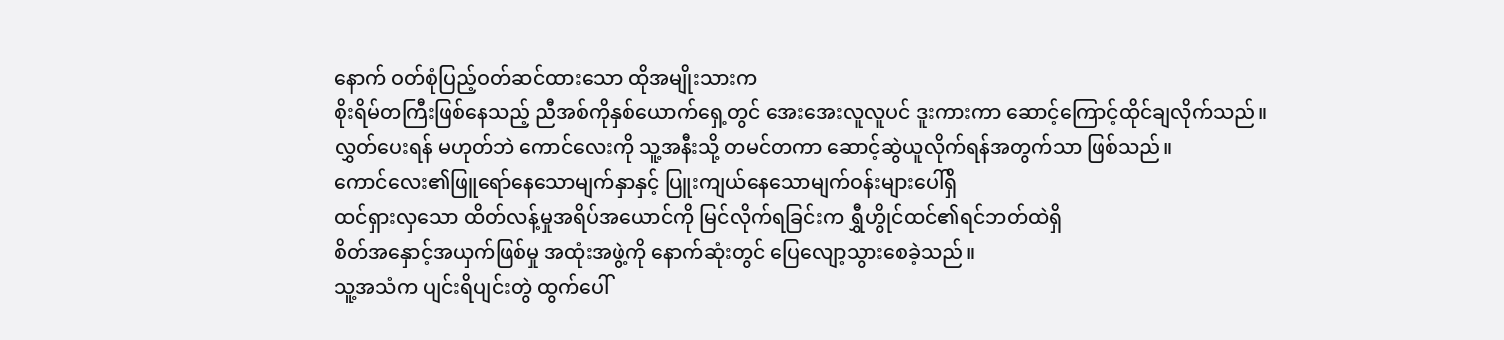နောက် ဝတ်စုံပြည့်ဝတ်ဆင်ထားသော ထိုအမျိုးသားက
စိုးရိမ်တကြီးဖြစ်နေသည့် ညီအစ်ကိုနှစ်ယောက်ရှေ့တွင် အေးအေးလူလူပင် ဒူးကားကာ ဆောင့်ကြောင့်ထိုင်ချလိုက်သည်။
လွှတ်ပေးရန် မဟုတ်ဘဲ ကောင်လေးကို သူ့အနီးသို့ တမင်တကာ ဆောင့်ဆွဲယူလိုက်ရန်အတွက်သာ ဖြစ်သည်။
ကောင်လေး၏ဖြူရော်နေသောမျက်နှာနှင့် ပြူးကျယ်နေသောမျက်ဝန်းများပေါ်ရှိ
ထင်ရှားလှသော ထိတ်လန့်မှုအရိပ်အယောင်ကို မြင်လိုက်ရခြင်းက ရွှီဟွိုင်ထင်၏ရင်ဘတ်ထဲရှိ
စိတ်အနှောင့်အယှက်ဖြစ်မှု အထုံးအဖွဲ့ကို နောက်ဆုံးတွင် ပြေလျော့သွားစေခဲ့သည်။
သူ့အသံက ပျင်းရိပျင်းတွဲ ထွက်ပေါ်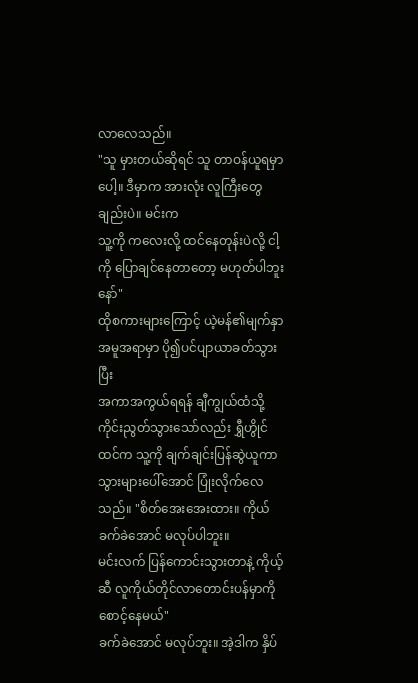လာလေသည်။
"သူ မှားတယ်ဆိုရင် သူ တာဝန်ယူရမှာပေါ့။ ဒီမှာက အားလုံး လူကြီးတွေချည်းပဲ။ မင်းက
သူ့ကို ကလေးလို့ ထင်နေတုန်းပဲလို့ ငါ့ကို ပြောချင်နေတာတော့ မဟုတ်ပါဘူးနော်"
ထိုစကားများကြောင့် ယဲ့မန်၏မျက်နှာအမူအရာမှာ ပို၍ပင်ပျာယာခတ်သွားပြီး
အကာအကွယ်ရရန် ချီကျွယ်ထံသို့ ကိုင်းညွတ်သွားသော်လည်း ရွှီဟွိုင်ထင်က သူ့ကို ချက်ချင်းပြန်ဆွဲယူကာ
သွားများပေါ်အောင် ပြုံးလိုက်လေသည်။ "စိတ်အေးအေးထား။ ကိုယ် ခက်ခဲအောင် မလုပ်ပါဘူး။
မင်းလက် ပြန်ကောင်းသွားတာနဲ့ ကိုယ့်ဆီ လူကိုယ်တိုင်လာတောင်းပန်မှာကို စောင့်နေမယ်"
ခက်ခဲအောင် မလုပ်ဘူး။ အဲ့ဒါက နှိပ်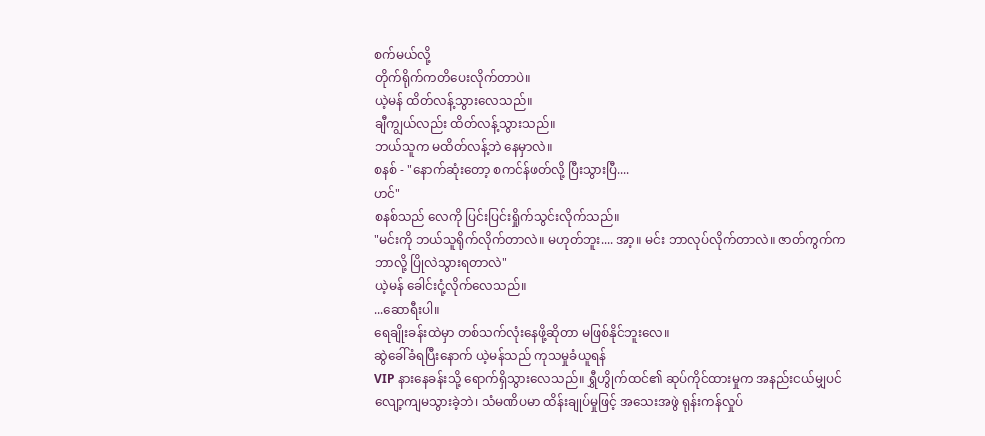စက်မယ်လို့
တိုက်ရိုက်ကတိပေးလိုက်တာပဲ။
ယဲ့မန် ထိတ်လန့်သွားလေသည်။
ချီကျွယ်လည်း ထိတ်လန့်သွားသည်။
ဘယ်သူက မထိတ်လန့်ဘဲ နေမှာလဲ။
စနစ် - "နောက်ဆုံးတော့ စကင်န်ဖတ်လို့ ပြီးသွားပြီ....
ဟင်"
စနစ်သည် လေကို ပြင်းပြင်းရှိုက်သွင်းလိုက်သည်။
"မင်းကို ဘယ်သူရိုက်လိုက်တာလဲ။ မဟုတ်ဘူး.... အာ့။ မင်း ဘာလုပ်လိုက်တာလဲ။ ဇာတ်ကွက်က
ဘာလို့ ပြိုလဲသွားရတာလဲ"
ယဲ့မန် ခေါင်းငုံ့လိုက်လေသည်။
...ဆောရီးပါ။
ရေချိုးခန်းထဲမှာ တစ်သက်လုံးနေဖို့ဆိုတာ မဖြစ်နိုင်ဘူးလေ။
ဆွဲခေါ်ခံရပြီးနောက် ယဲ့မန်သည် ကုသမှုခံယူရန်
VIP နားနေခန်းသို့ ရောက်ရှိသွားလေသည်။ ရွှီဟွိုက်ထင်၏ ဆုပ်ကိုင်ထားမှုက အနည်းငယ်မျှပင်
လျော့ကျမသွားခဲ့ဘဲ၊ သံမဏိပမာ ထိန်းချုပ်မှုဖြင့် အသေးအဖွဲ ရုန်းကန်လှုပ်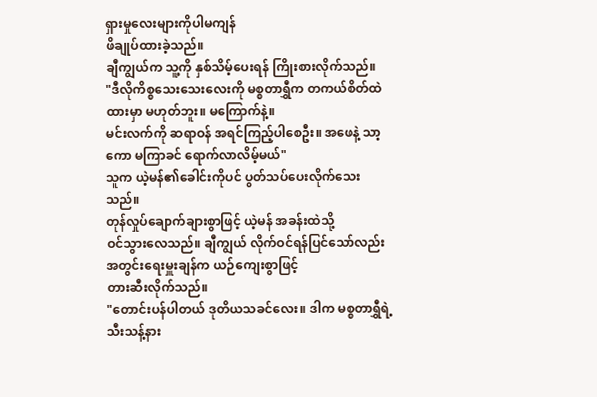ရှားမှုလေးများကိုပါမကျန်
ဖိချုပ်ထားခဲ့သည်။
ချီကျွယ်က သူ့ကို နှစ်သိမ့်ပေးရန် ကြိုးစားလိုက်သည်။
"ဒီလိုကိစ္စသေးသေးလေးကို မစ္စတာရွှီက တကယ်စိတ်ထဲထားမှာ မဟုတ်ဘူး။ မကြောက်နဲ့။
မင်းလက်ကို ဆရာဝန် အရင်ကြည့်ပါစေဦး။ အဖေနဲ့ သာ့ကော မကြာခင် ရောက်လာလိမ့်မယ်"
သူက ယဲ့မန်၏ခေါင်းကိုပင် ပွတ်သပ်ပေးလိုက်သေးသည်။
တုန်လှုပ်ချောက်ချားစွာဖြင့် ယဲ့မန် အခန်းထဲသို့
ဝင်သွားလေသည်။ ချီကျွယ် လိုက်ဝင်ရန်ပြင်သော်လည်း အတွင်းရေးမှူးချန်က ယဉ်ကျေးစွာဖြင့်
တားဆီးလိုက်သည်။
"တောင်းပန်ပါတယ် ဒုတိယသခင်လေး။ ဒါက မစ္စတာရွှီရဲ့
သီးသန့်နား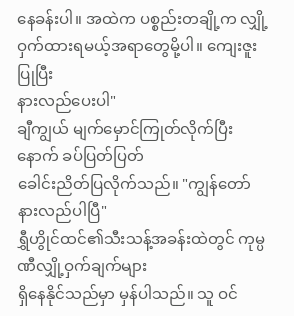နေခန်းပါ။ အထဲက ပစ္စည်းတချို့က လျှို့ဝှက်ထားရမယ့်အရာတွေမို့ပါ။ ကျေးဇူးပြုပြီး
နားလည်ပေးပါ"
ချီကျွယ် မျက်မှောင်ကြုတ်လိုက်ပြီးနောက် ခပ်ပြတ်ပြတ်
ခေါင်းညိတ်ပြလိုက်သည်။ "ကျွန်တော် နားလည်ပါပြီ"
ရွှီဟွိုင်ထင်၏သီးသန့်အခန်းထဲတွင် ကုမ္ပဏီလျှို့ဝှက်ချက်များ
ရှိနေနိုင်သည်မှာ မှန်ပါသည်။ သူ ဝင်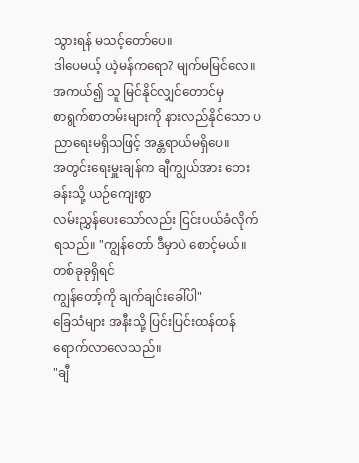သွားရန် မသင့်တော်ပေ။
ဒါပေမယ့် ယဲ့မန်ကရော? မျက်မမြင်လေ။ အကယ်၍ သူ မြင်နိုင်လျှင်တောင်မှ
စာရွက်စာတမ်းများကို နားလည်နိုင်သော ပညာရေးမရှိသဖြင့် အန္တရာယ်မရှိပေ။
အတွင်းရေးမှူးချန်က ချီကျွယ်အား ဘေးခန်းသို့ ယဉ်ကျေးစွာ
လမ်းညွှန်ပေးသော်လည်း ငြင်းပယ်ခံလိုက်ရသည်။ "ကျွန်တော် ဒီမှာပဲ စောင့်မယ်။ တစ်ခုခုရှိရင်
ကျွန်တော့်ကို ချက်ချင်းခေါ်ပါ"
ခြေသံများ အနီးသို့ ပြင်းပြင်းထန်ထန် ရောက်လာလေသည်။
"ချီ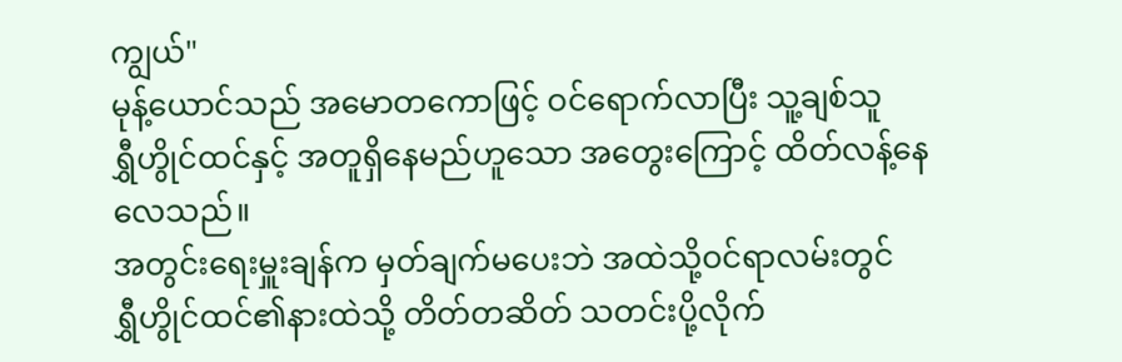ကျွယ်"
မုန့်ယောင်သည် အမောတကောဖြင့် ဝင်ရောက်လာပြီး သူ့ချစ်သူ
ရွှီဟွိုင်ထင်နှင့် အတူရှိနေမည်ဟူသော အတွေးကြောင့် ထိတ်လန့်နေလေသည်။
အတွင်းရေးမှူးချန်က မှတ်ချက်မပေးဘဲ အထဲသို့ဝင်ရာလမ်းတွင်
ရွှီဟွိုင်ထင်၏နားထဲသို့ တိတ်တဆိတ် သတင်းပို့လိုက်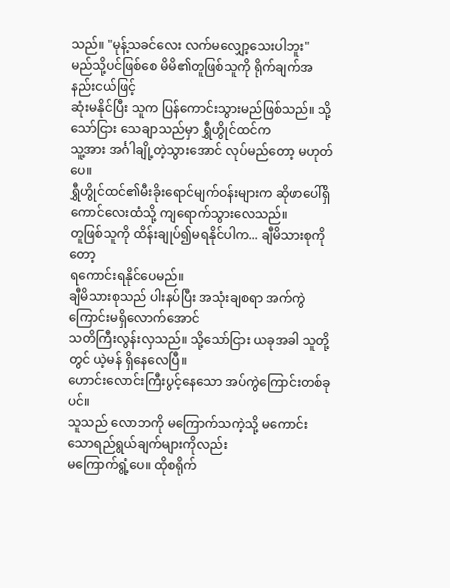သည်။ "မုန့်သခင်လေး လက်မလျှော့သေးပါဘူး"
မည်သို့ပင်ဖြစ်စေ မိမိ၏တူဖြစ်သူကို ရိုက်ချက်အနည်းငယ်ဖြင့်
ဆုံးမနိုင်ပြီး သူက ပြန်ကောင်းသွားမည်ဖြစ်သည်။ သို့သော်ငြား သေချာသည်မှာ ရွှီဟွိုင်ထင်က
သူ့အား အင်္ဂါချို့တဲ့သွားအောင် လုပ်မည်တော့ မဟုတ်ပေ။
ရွှီဟွိုင်ထင်၏မီးခိုးရောင်မျက်ဝန်းများက ဆိုဖာပေါ်ရှိ
ကောင်လေးထံသို့ ကျရောက်သွားလေသည်။
တူဖြစ်သူကို ထိန်းချုပ်၍မရနိုင်ပါက... ချီမိသားစုကိုတော့
ရကောင်းရနိုင်ပေမည်။
ချီမိသားစုသည် ပါးနပ်ပြီး အသုံးချစရာ အက်ကွဲကြောင်းမရှိလောက်အောင်
သတိကြီးလွန်းလှသည်။ သို့သော်ငြား ယခုအခါ သူတို့တွင် ယဲ့မန် ရှိနေလေပြီ။
ဟောင်းလောင်းကြီးပွင့်နေသော အပ်ကွဲကြောင်းတစ်ခုပင်။
သူသည် လောဘကို မကြောက်သကဲ့သို့ မကောင်းသောရည်ရွယ်ချက်များကိုလည်း
မကြောက်ရွံ့ပေ။ ထိုစရိုက်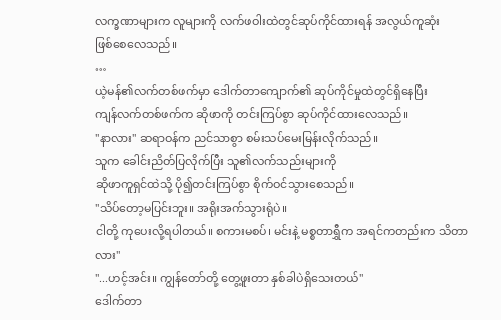လက္ခဏာများက လူများကို လက်ဖဝါးထဲတွင်ဆုပ်ကိုင်ထားရန် အလွယ်ကူဆုံး
ဖြစ်စေလေသည်။
…
ယဲ့မန်၏လက်တစ်ဖက်မှာ ဒေါက်တာကျောက်၏ ဆုပ်ကိုင်မှုထဲတွင်ရှိနေပြီး
ကျန်လက်တစ်ဖက်က ဆိုဖာကို တင်းကြပ်စွာ ဆုပ်ကိုင်ထားလေသည်။
"နာလား" ဆရာဝန်က ညင်သာစွာ စမ်းသပ်မေးမြန်းလိုက်သည်။
သူက ခေါင်းညိတ်ပြလိုက်ပြီး သူ၏လက်သည်းများကို
ဆိုဖာကူရှင်ထဲသို့ ပို၍တင်းကြပ်စွာ စိုက်ဝင်သွားစေသည်။
"သိပ်တော့မပြင်းဘူး။ အရိုးအက်သွားရုံပဲ။
ငါတို့ ကုပေးလို့ရပါတယ်။ စကားမစပ်၊ မင်းနဲ့ မစ္စတာရွှီက အရင်ကတည်းက သိတာလား"
"...ဟင့်အင်း။ ကျွန်တော်တို့ တွေ့ဖူးတာ နှစ်ခါပဲရှိသေးတယ်"
ဒေါက်တာ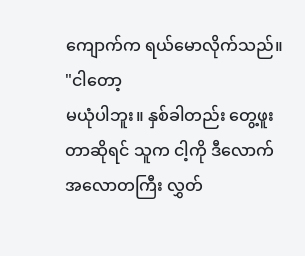ကျောက်က ရယ်မောလိုက်သည်။ "ငါတော့
မယုံပါဘူး။ နှစ်ခါတည်း တွေ့ဖူးတာဆိုရင် သူက ငါ့ကို ဒီလောက်အလောတကြီး လွှတ်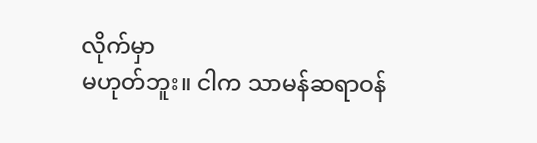လိုက်မှာ
မဟုတ်ဘူး။ ငါက သာမန်ဆရာဝန်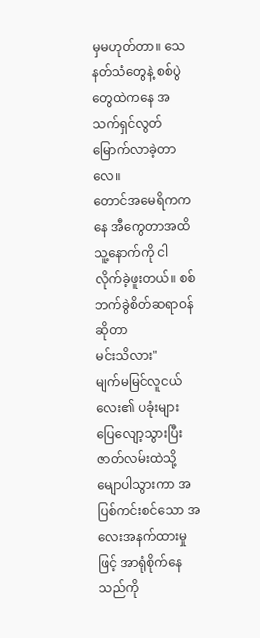မှမဟုတ်တာ။ သေနတ်သံတွေနဲ့ စစ်ပွဲတွေထဲကနေ အသက်ရှင်လွတ်မြောက်လာခဲ့တာလေ။
တောင်အမေရိကကနေ အီကွေတာအထိ သူ့နောက်ကို ငါ လိုက်ခဲ့ဖူးတယ်။ စစ်ဘက်ခွဲစိတ်ဆရာဝန်ဆိုတာ
မင်းသိလား"
မျက်မမြင်လူငယ်လေး၏ ပခုံးများ ပြေလျော့သွားပြီး
ဇာတ်လမ်းထဲသို့ မျောပါသွားကာ အပြစ်ကင်းစင်သော အလေးအနက်ထားမှုဖြင့် အာရုံစိုက်နေသည်ကို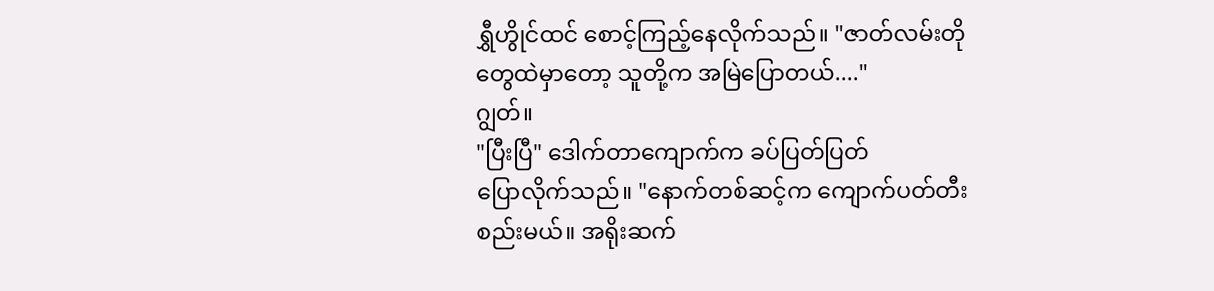ရွှီဟွိုင်ထင် စောင့်ကြည့်နေလိုက်သည်။ "ဇာတ်လမ်းတိုတွေထဲမှာတော့ သူတို့က အမြဲပြောတယ်...."
ဂျွတ်။
"ပြီးပြီ" ဒေါက်တာကျောက်က ခပ်ပြတ်ပြတ်
ပြောလိုက်သည်။ "နောက်တစ်ဆင့်က ကျောက်ပတ်တီးစည်းမယ်။ အရိုးဆက်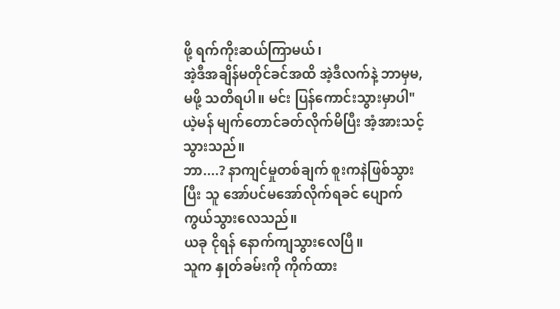ဖို့ ရက်ကိုးဆယ်ကြာမယ်၊
အဲ့ဒီအချိန်မတိုင်ခင်အထိ အဲ့ဒီလက်နဲ့ ဘာမှမ,မဖို့ သတိရပါ။ မင်း ပြန်ကောင်းသွားမှာပါ"
ယဲ့မန် မျက်တောင်ခတ်လိုက်မိပြီး အံ့အားသင့်သွားသည်။
ဘာ....? နာကျင်မှုတစ်ချက် စူးကနဲဖြစ်သွားပြီး သူ အော်ပင်မအော်လိုက်ရခင် ပျောက်ကွယ်သွားလေသည်။
ယခု ငိုရန် နောက်ကျသွားလေပြီ။
သူက နှုတ်ခမ်းကို ကိုက်ထား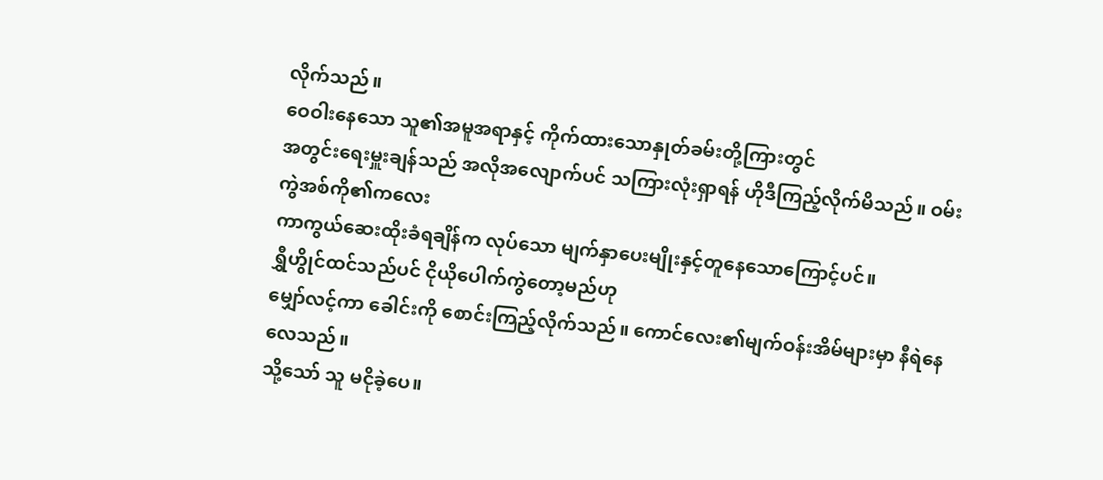လိုက်သည်။
ဝေဝါးနေသော သူ၏အမူအရာနှင့် ကိုက်ထားသောနှုတ်ခမ်းတို့ကြားတွင်
အတွင်းရေးမှူးချန်သည် အလိုအလျောက်ပင် သကြားလုံးရှာရန် ဟိုဒီကြည့်လိုက်မိသည်။ ဝမ်းကွဲအစ်ကို၏ကလေး
ကာကွယ်ဆေးထိုးခံရချိန်က လုပ်သော မျက်နှာပေးမျိုးနှင့်တူနေသောကြောင့်ပင်။
ရွှီဟွိုင်ထင်သည်ပင် ငိုယိုပေါက်ကွဲတော့မည်ဟု
မျှော်လင့်ကာ ခေါင်းကို စောင်းကြည့်လိုက်သည်။ ကောင်လေး၏မျက်ဝန်းအိမ်များမှာ နီရဲနေလေသည်။
သို့သော် သူ မငိုခဲ့ပေ။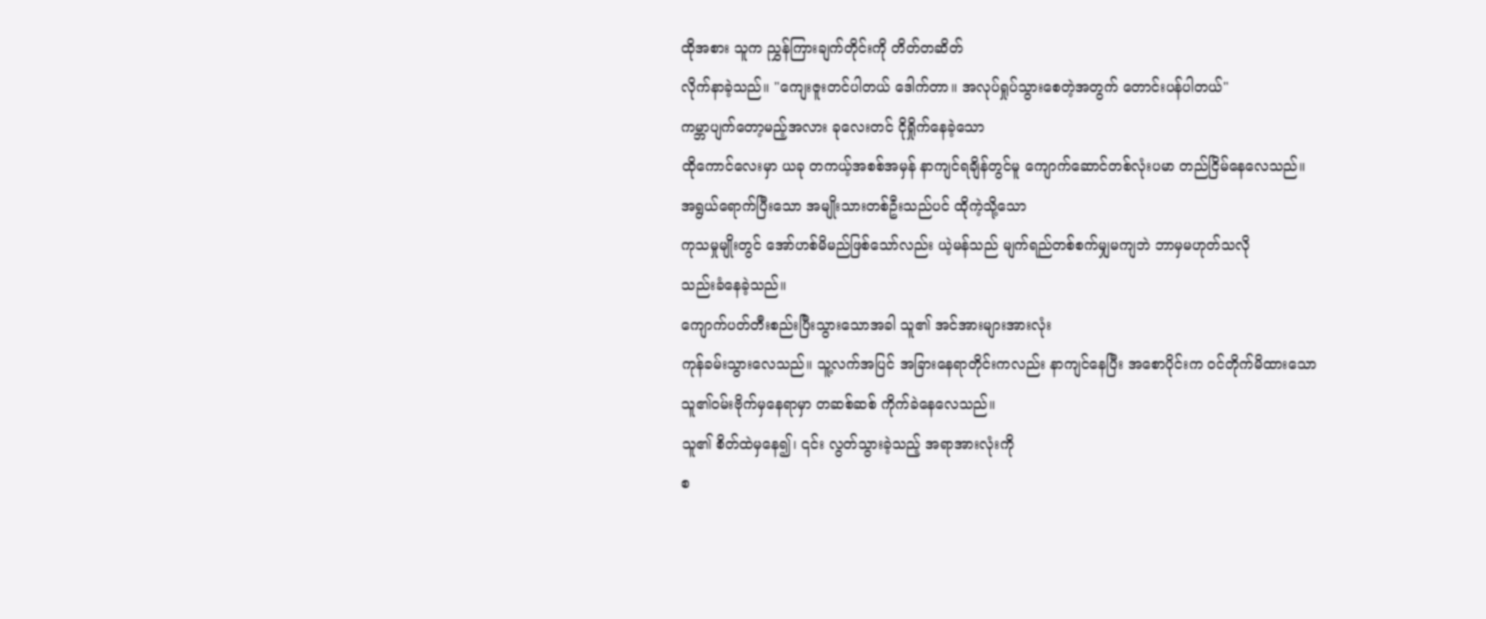ထိုအစား သူက ညွှန်ကြားချက်တိုင်းကို တိတ်တဆိတ်
လိုက်နာခဲ့သည်။ "ကျေးဇူးတင်ပါတယ် ဒေါက်တာ။ အလုပ်ရှုပ်သွားစေတဲ့အတွက် တောင်းပန်ပါတယ်"
ကမ္ဘာပျက်တော့မည့်အလား ခုလေးတင် ငိုရှိုက်နေခဲ့သော
ထိုကောင်လေးမှာ ယခု တကယ့်အစစ်အမှန် နာကျင်ရချိန်တွင်မူ ကျောက်ဆောင်တစ်လုံးပမာ တည်ငြိမ်နေလေသည်။
အရွယ်ရောက်ပြီးသော အမျိုးသားတစ်ဦးသည်ပင် ထိုကဲ့သို့သော
ကုသမှုမျိုးတွင် အော်ဟစ်မိမည်ဖြစ်သော်လည်း ယဲ့မန်သည် မျက်ရည်တစ်စက်မျှမကျဘဲ ဘာမှမဟုတ်သလို
သည်းခံနေခဲ့သည်။
ကျောက်ပတ်တီးစည်းပြီးသွားသောအခါ သူ၏ အင်အားများအားလုံး
ကုန်ခမ်းသွားလေသည်။ သူ့လက်အပြင် အခြားနေရာတိုင်းကလည်း နာကျင်နေပြီး အစောပိုင်းက ဝင်တိုက်မိထားသော
သူ၏ဝမ်းဗိုက်မှနေရာမှာ တဆစ်ဆစ် ကိုက်ခဲနေလေသည်။
သူ၏ စိတ်ထဲမှနေ၍၊ ၎င်း လွတ်သွားခဲ့သည့် အရာအားလုံးကို
စ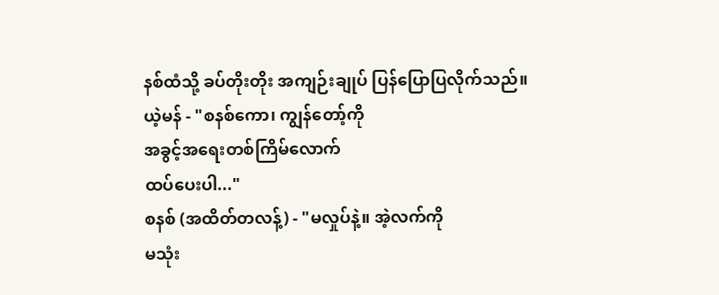နစ်ထံသို့ ခပ်တိုးတိုး အကျဉ်းချုပ် ပြန်ပြောပြလိုက်သည်။
ယဲ့မန် - "စနစ်ကော၊ ကျွန်တော့်ကို
အခွင့်အရေးတစ်ကြိမ်လောက်
ထပ်ပေးပါ..."
စနစ် (အထိတ်တလန့်) - "မလှုပ်နဲ့။ အဲ့လက်ကို
မသုံး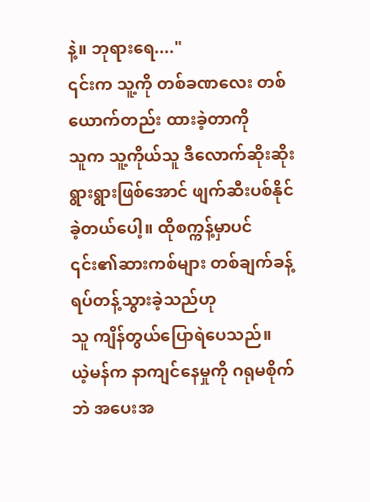နဲ့။ ဘုရားရေ...."
၎င်းက သူ့ကို တစ်ခဏလေး တစ်ယောက်တည်း ထားခဲ့တာကို
သူက သူ့ကိုယ်သူ ဒီလောက်ဆိုးဆိုးရွားရွားဖြစ်အောင် ဖျက်ဆီးပစ်နိုင်ခဲ့တယ်ပေါ့။ ထိုစက္ကန့်မှာပင် ၎င်း၏ဆားကစ်များ တစ်ချက်ခန့်ရပ်တန့်သွားခဲ့သည်ဟု
သူ ကျိန်တွယ်ပြောရဲပေသည်။
ယဲ့မန်က နာကျင်နေမှုကို ဂရုမစိုက်ဘဲ အပေးအ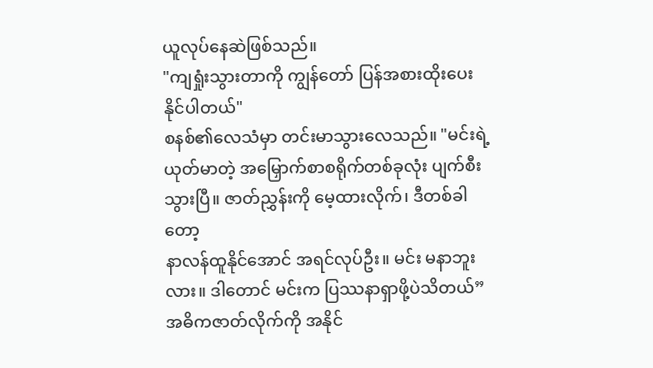ယူလုပ်နေဆဲဖြစ်သည်။
"ကျရှုံးသွားတာကို ကျွန်တော် ပြန်အစားထိုးပေးနိုင်ပါတယ်"
စနစ်၏လေသံမှာ တင်းမာသွားလေသည်။ "မင်းရဲ့
ယုတ်မာတဲ့ အမြှောက်စာစရိုက်တစ်ခုလုံး ပျက်စီးသွားပြီ။ ဇာတ်ညွှန်းကို မေ့ထားလိုက်၊ ဒီတစ်ခါတော့
နာလန်ထူနိုင်အောင် အရင်လုပ်ဦး။ မင်း မနာဘူးလား။ ဒါတောင် မင်းက ပြဿနာရှာဖို့ပဲသိတယ်”
အဓိကဇာတ်လိုက်ကို အနိုင်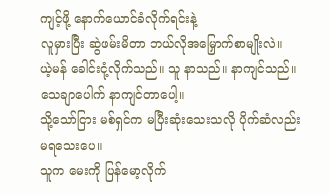ကျင့်ဖို့ နောက်ယောင်ခံလိုက်ရင်းနဲ့
လူမှားပြီး ဆွဲဖမ်းမိတာ ဘယ်လိုအမြှောက်စာမျိုးလဲ။
ယဲ့မန် ခေါင်းငုံ့လိုက်သည်။ သူ နာသည်။ နာကျင်သည်။
သေချာပေါက် နာကျင်တာပေါ့။
သို့သော်ငြား မစ်ရှင်က မပြီးဆုံးသေးသလို ပိုက်ဆံလည်း
မရသေးပေ။
သူက မေးကို ပြန်မော့လိုက်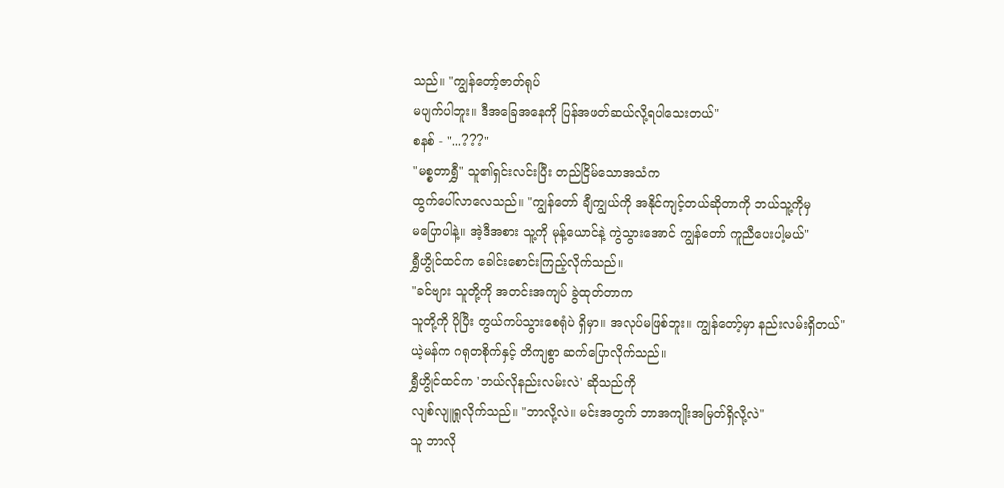သည်။ "ကျွန်တော့်ဇာတ်ရုပ်
မပျက်ပါဘူး။ ဒီအခြေအနေကို ပြန်အဖတ်ဆယ်လို့ရပါသေးတယ်"
စနစ် - "...???"
"မစ္စတာရွှီ" သူ၏ရှင်းလင်းပြီး တည်ငြိမ်သောအသံက
ထွက်ပေါ်လာလေသည်။ "ကျွန်တော် ချီကျွယ်ကို အနိုင်ကျင့်တယ်ဆိုတာကို ဘယ်သူ့ကိုမှ
မပြောပါနဲ့။ အဲ့ဒီအစား သူ့ကို မုန့်ယောင်နဲ့ ကွဲသွားအောင် ကျွန်တော် ကူညီပေးပါ့မယ်"
ရွှီဟွိုင်ထင်က ခေါင်းစောင်းကြည့်လိုက်သည်။
"ခင်ဗျား သူတို့ကို အတင်းအကျပ် ခွဲထုတ်တာက
သူတို့ကို ပိုပြီး တွယ်ကပ်သွားစေရုံပဲ ရှိမှာ။ အလုပ်မဖြစ်ဘူး။ ကျွန်တော့်မှာ နည်းလမ်းရှိတယ်"
ယဲ့မန်က ဂရုတစိုက်နှင့် တိကျစွာ ဆက်ပြောလိုက်သည်။
ရွှီဟွိုင်ထင်က 'ဘယ်လိုနည်းလမ်းလဲ' ဆိုသည်ကို
လျစ်လျူရှုလိုက်သည်။ "ဘာလို့လဲ။ မင်းအတွက် ဘာအကျိုးအမြတ်ရှိလို့လဲ"
သူ ဘာလို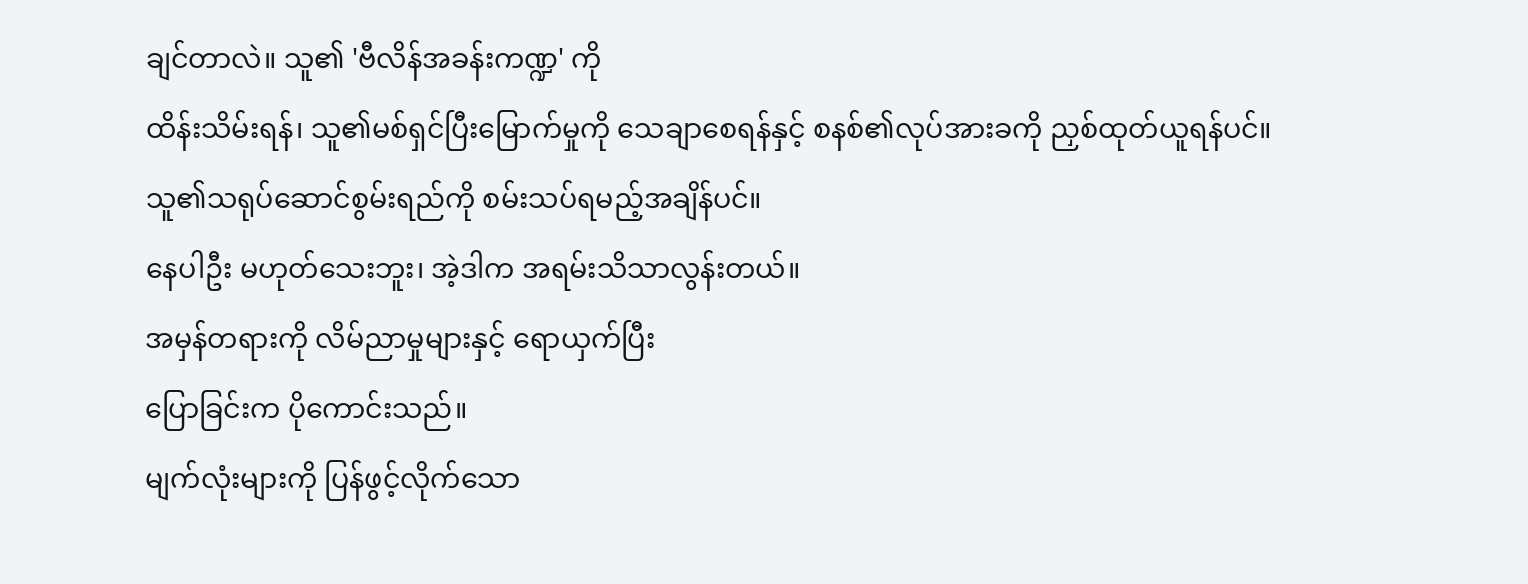ချင်တာလဲ။ သူ၏ 'ဗီလိန်အခန်းကဏ္ဍ' ကို
ထိန်းသိမ်းရန်၊ သူ၏မစ်ရှင်ပြီးမြောက်မှုကို သေချာစေရန်နှင့် စနစ်၏လုပ်အားခကို ညှစ်ထုတ်ယူရန်ပင်။
သူ၏သရုပ်ဆောင်စွမ်းရည်ကို စမ်းသပ်ရမည့်အချိန်ပင်။
နေပါဦး မဟုတ်သေးဘူး၊ အဲ့ဒါက အရမ်းသိသာလွန်းတယ်။
အမှန်တရားကို လိမ်ညာမှုများနှင့် ရောယှက်ပြီး
ပြောခြင်းက ပိုကောင်းသည်။
မျက်လုံးများကို ပြန်ဖွင့်လိုက်သော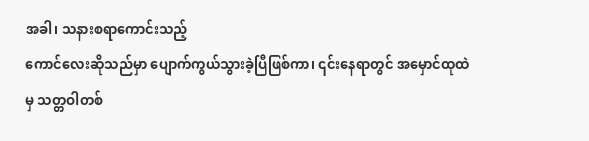အခါ၊ သနားစရာကောင်းသည့်
ကောင်လေးဆိုသည်မှာ ပျောက်ကွယ်သွားခဲ့ပြီဖြစ်ကာ၊ ၎င်းနေရာတွင် အမှောင်ထုထဲမှ သတ္တဝါတစ်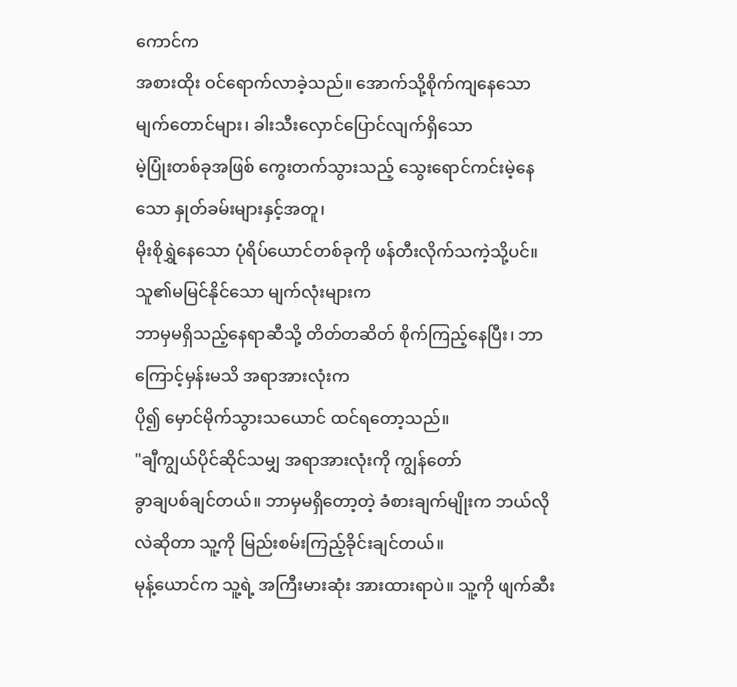ကောင်က
အစားထိုး ဝင်ရောက်လာခဲ့သည်။ အောက်သို့စိုက်ကျနေသော မျက်တောင်များ၊ ခါးသီးလှောင်ပြောင်လျက်ရှိသော
မဲ့ပြုံးတစ်ခုအဖြစ် ကွေးတက်သွားသည့် သွေးရောင်ကင်းမဲ့နေသော နှုတ်ခမ်းများနှင့်အတူ၊
မိုးစိုရွှဲနေသော ပုံရိပ်ယောင်တစ်ခုကို ဖန်တီးလိုက်သကဲ့သို့ပင်။ သူ၏မမြင်နိုင်သော မျက်လုံးများက
ဘာမှမရှိသည့်နေရာဆီသို့ တိတ်တဆိတ် စိုက်ကြည့်နေပြီး၊ ဘာကြောင့်မှန်းမသိ အရာအားလုံးက
ပို၍ မှောင်မိုက်သွားသယောင် ထင်ရတော့သည်။
"ချီကျွယ်ပိုင်ဆိုင်သမျှ အရာအားလုံးကို ကျွန်တော်
ခွာချပစ်ချင်တယ်။ ဘာမှမရှိတော့တဲ့ ခံစားချက်မျိုးက ဘယ်လိုလဲဆိုတာ သူ့ကို မြည်းစမ်းကြည့်ခိုင်းချင်တယ်။
မုန့်ယောင်က သူ့ရဲ့ အကြီးမားဆုံး အားထားရာပဲ။ သူ့ကို ဖျက်ဆီး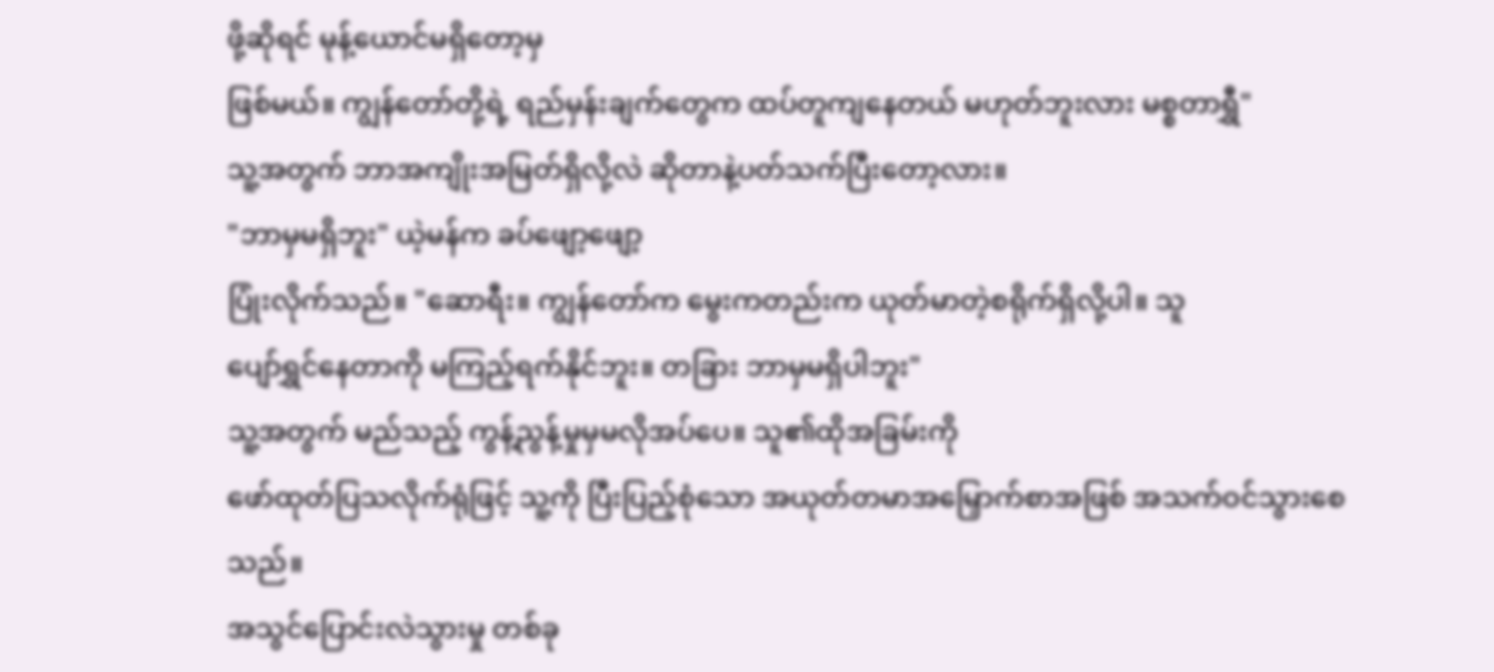ဖို့ဆိုရင် မုန့်ယောင်မရှိတော့မှ
ဖြစ်မယ်။ ကျွန်တော်တို့ရဲ့ ရည်မှန်းချက်တွေက ထပ်တူကျနေတယ် မဟုတ်ဘူးလား မစ္စတာရွှီ"
သူ့အတွက် ဘာအကျိုးအမြတ်ရှိလို့လဲ ဆိုတာနဲ့ပတ်သက်ပြီးတော့လား။
"ဘာမှမရှိဘူး" ယဲ့မန်က ခပ်ဖျော့ဖျော့
ပြုံးလိုက်သည်။ "ဆောရီး။ ကျွန်တော်က မွေးကတည်းက ယုတ်မာတဲ့စရိုက်ရှိလို့ပါ။ သူ
ပျော်ရွှင်နေတာကို မကြည့်ရက်နိုင်ဘူး။ တခြား ဘာမှမရှိပါဘူး"
သူ့အတွက် မည်သည့် ကွန့်ညွန့်မှုမှမလိုအပ်ပေ။ သူ၏ထိုအခြမ်းကို
ဖော်ထုတ်ပြသလိုက်ရုံဖြင့် သူ့ကို ပြီးပြည့်စုံသော အယုတ်တမာအမြှောက်စာအဖြစ် အသက်ဝင်သွားစေသည်။
အသွင်ပြောင်းလဲသွားမှု တစ်ခု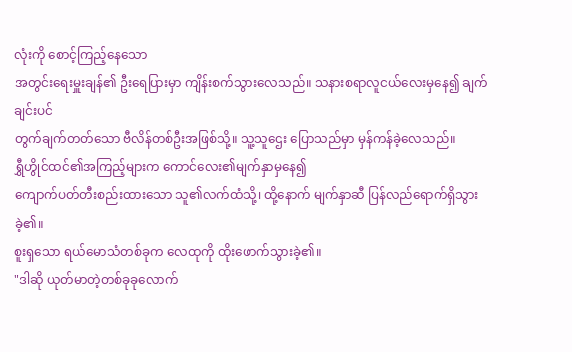လုံးကို စောင့်ကြည့်နေသော
အတွင်းရေးမှူးချန်၏ ဦးရေပြားမှာ ကျိန်းစက်သွားလေသည်။ သနားစရာလူငယ်လေးမှနေ၍ ချက်ချင်းပင်
တွက်ချက်တတ်သော ဗီလိန်တစ်ဦးအဖြစ်သို့။ သူ့သူဌေး ပြောသည်မှာ မှန်ကန်ခဲ့လေသည်။
ရွှီဟွိုင်ထင်၏အကြည့်များက ကောင်လေး၏မျက်နှာမှနေ၍
ကျောက်ပတ်တီးစည်းထားသော သူ၏လက်ထံသို့၊ ထို့နောက် မျက်နှာဆီ ပြန်လည်ရောက်ရှိသွားခဲ့၏။
စူးရှသော ရယ်မောသံတစ်ခုက လေထုကို ထိုးဖောက်သွားခဲ့၏။
"ဒါဆို ယုတ်မာတဲ့တစ်ခုခုလောက်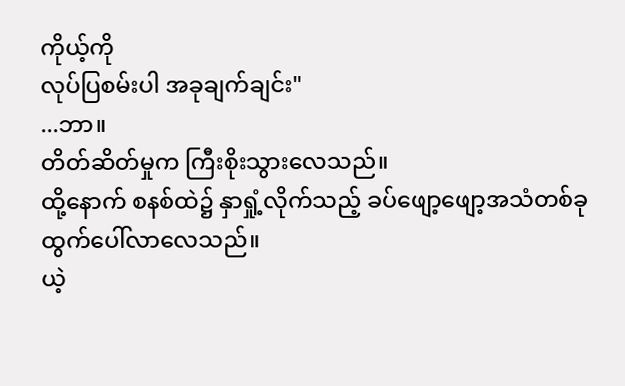ကိုယ့်ကို
လုပ်ပြစမ်းပါ အခုချက်ချင်း"
...ဘာ။
တိတ်ဆိတ်မှုက ကြီးစိုးသွားလေသည်။
ထို့နောက် စနစ်ထဲ၌ နှာရှုံ့လိုက်သည့် ခပ်ဖျော့ဖျော့အသံတစ်ခု
ထွက်ပေါ်လာလေသည်။
ယဲ့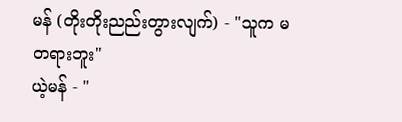မန် (တိုးတိုးညည်းတွားလျက်) - "သူက မတရားဘူး"
ယဲ့မန် - "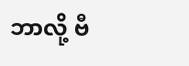ဘာလို့ ဗီ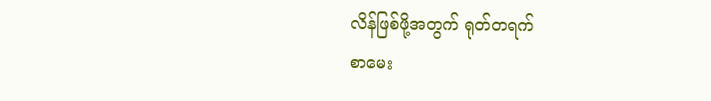လိန်ဖြစ်ဖို့အတွက် ရုတ်တရက်
စာမေး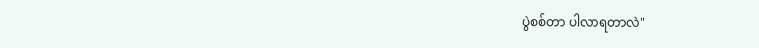ပွဲစစ်တာ ပါလာရတာလဲ"